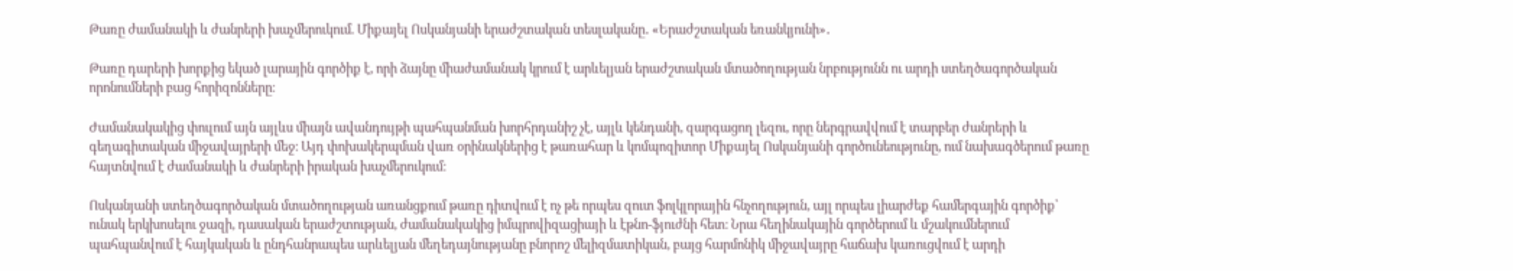Թառը ժամանակի և ժանրերի խաչմերուկում. Միքայել Ոսկանյանի երաժշտական տեսլականը․ «Երաժշտական եռանկյունի»․

Թառը դարերի խորքից եկած լարային գործիք է, որի ձայնը միաժամանակ կրում է արևելյան երաժշտական մտածողության նրբությունն ու արդի ստեղծագործական որոնումների բաց հորիզոնները։

Ժամանակակից փուլում այն այլևս միայն ավանդույթի պահպանման խորհրդանիշ չէ, այլև կենդանի, զարգացող լեզու, որը ներգրավվում է տարբեր ժանրերի և գեղագիտական միջավայրերի մեջ։ Այդ փոխակերպման վառ օրինակներից է թառահար և կոմպոզիտոր Միքայել Ոսկանյանի գործունեությունը, ում նախագծերում թառը հայտնվում է ժամանակի և ժանրերի իրական խաչմերուկում։

Ոսկանյանի ստեղծագործական մտածողության առանցքում թառը դիտվում է ոչ թե որպես զուտ ֆոլկլորային հնչողություն, այլ որպես լիարժեք համերգային գործիք՝ ունակ երկխոսելու ջազի, դասական երաժշտության, ժամանակակից իմպրովիզացիայի և էթնո-ֆյուժնի հետ։ Նրա հեղինակային գործերում և մշակումներում պահպանվում է հայկական և ընդհանրապես արևելյան մեղեդայնությանը բնորոշ մելիզմատիկան, բայց հարմոնիկ միջավայրը հաճախ կառուցվում է արդի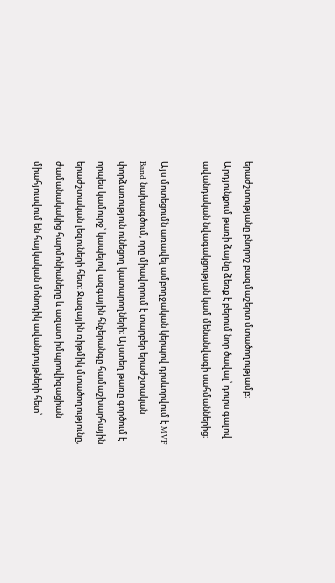երաժշտությանը բնորոշ բազմաշերտ մտածողությամբ։ Արդյունքում թառի ձայնը ձեռք է բերում նոր ծավալ՝ դուրս գալով ավանդական նվագակցության կամ մենանվագի սահմաններից։

Այս մոտեցումն առավել ամբողջական կերպով դրսևորվում է MVF Band նախագծում, որը միավորում է տարբեր երաժշտական փորձառություն ունեցող կատարողների։ Այստեղ թառը գործում է որպես կամուրջ՝ կապելով ազգային հնչերանգը համաշխարհային երաժշտական լեզուների հետ։ Ջազային ռիթմիկ մտածողությունը, ժամանակակից հարմոնիաները և ազատ իմպրովիզացիան միահյուսվում են հայկական մոնոդիկ ավանդույթների հետ՝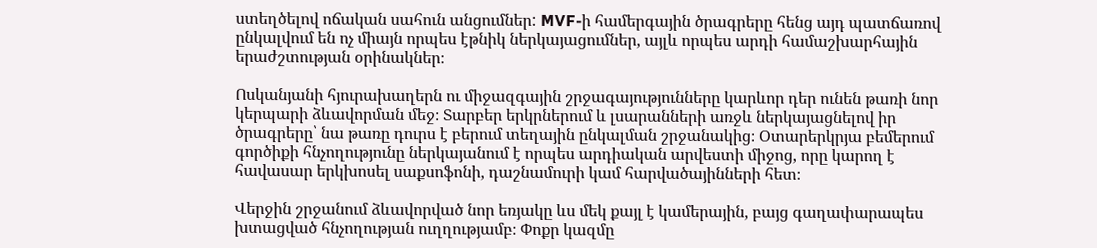ստեղծելով ոճական սահուն անցումներ: MVF-ի համերգային ծրագրերը հենց այդ պատճառով ընկալվում են ոչ միայն որպես էթնիկ ներկայացումներ, այլև որպես արդի համաշխարհային երաժշտության օրինակներ։

Ոսկանյանի հյուրախաղերն ու միջազգային շրջագայությունները կարևոր դեր ունեն թառի նոր կերպարի ձևավորման մեջ։ Տարբեր երկրներում և լսարանների առջև ներկայացնելով իր ծրագրերը՝ նա թառը դուրս է բերում տեղային ընկալման շրջանակից։ Օտարերկրյա բեմերում գործիքի հնչողությունը ներկայանում է որպես արդիական արվեստի միջոց, որը կարող է հավասար երկխոսել սաքսոֆոնի, դաշնամուրի կամ հարվածայինների հետ։

Վերջին շրջանում ձևավորված նոր եռյակը ևս մեկ քայլ է կամերային, բայց գաղափարապես խտացված հնչողության ուղղությամբ։ Փոքր կազմը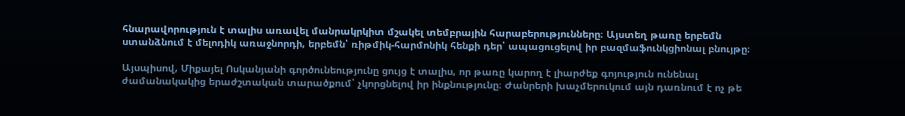հնարավորություն է տալիս առավել մանրակրկիտ մշակել տեմբրային հարաբերությունները։ Այստեղ թառը երբեմն ստանձնում է մելոդիկ առաջնորդի, երբեմն՝ ռիթմիկ-հարմոնիկ հենքի դեր՝ ապացուցելով իր բազմաֆունկցիոնալ բնույթը։

Այսպիսով, Միքայել Ոսկանյանի գործունեությունը ցույց է տալիս, որ թառը կարող է լիարժեք գոյություն ունենալ ժամանակակից երաժշտական տարածքում՝ չկորցնելով իր ինքնությունը։ Ժանրերի խաչմերուկում այն դառնում է ոչ թե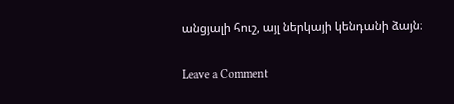անցյալի հուշ, այլ ներկայի կենդանի ձայն։

Leave a Comment